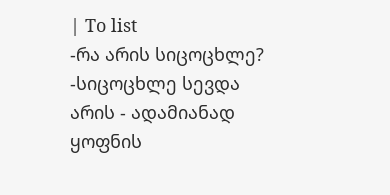| To list
-რა არის სიცოცხლე? -სიცოცხლე სევდა არის - ადამიანად ყოფნის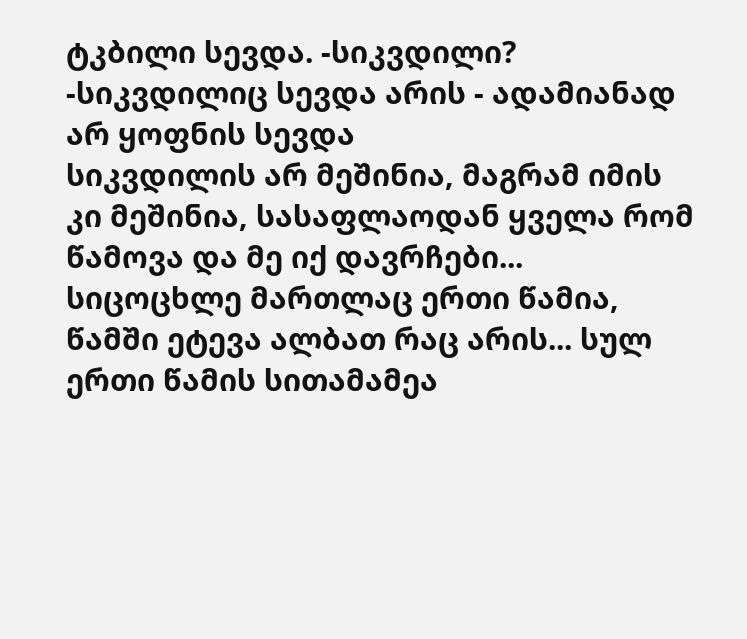ტკბილი სევდა. -სიკვდილი? -სიკვდილიც სევდა არის - ადამიანად არ ყოფნის სევდა
სიკვდილის არ მეშინია, მაგრამ იმის კი მეშინია, სასაფლაოდან ყველა რომ წამოვა და მე იქ დავრჩები...
სიცოცხლე მართლაც ერთი წამია, წამში ეტევა ალბათ რაც არის... სულ ერთი წამის სითამამეა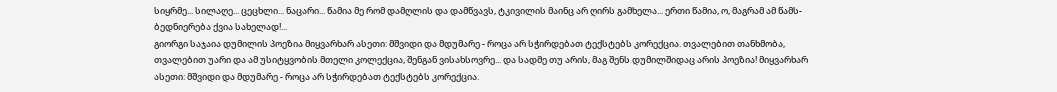სიყრმე... სილაღე... ცეცხლი... ნაცარი... წამია მე რომ დამღლის და დამწვავს, ტკივილის მაინც არ ღირს გამხელა... ერთი წამია, ო, მაგრამ ამ წამს- ბედნიერება ქვია სახელად!...
გიორგი საჯაია დუმილის პოეზია მიყვარხარ ასეთი: მშვიდი და მდუმარე - როცა არ სჭირდებათ ტექსტებს კორექცია. თვალებით თანხმობა, თვალებით უარი და ამ უსიტყვობის მთელი კოლექცია, შენგან ვისახსოვრე... და სადმე თუ არის, მაგ შენს დუმილშიდაც არის პოეზია! მიყვარხარ ასეთი: მშვიდი და მდუმარე - როცა არ სჭირდებათ ტექსტებს კორექცია.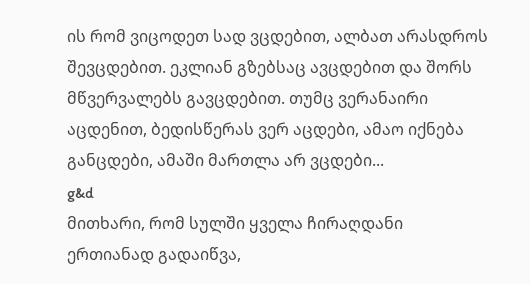ის რომ ვიცოდეთ სად ვცდებით, ალბათ არასდროს შევცდებით. ეკლიან გზებსაც ავცდებით და შორს მწვერვალებს გავცდებით. თუმც ვერანაირი აცდენით, ბედისწერას ვერ აცდები, ამაო იქნება განცდები, ამაში მართლა არ ვცდები...
g&d
მითხარი, რომ სულში ყველა ჩირაღდანი ერთიანად გადაიწვა,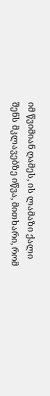იმ წვიმიან ღამეს, ის ლამაზი ქალი შენს მკლავებზე იწვა, მითხარი, რომ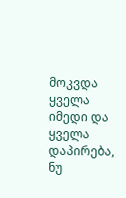მოკვდა ყველა იმედი და ყველა დაპირება, ნუ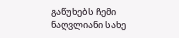გაწუხებს ჩემი ნაღვლიანი სახე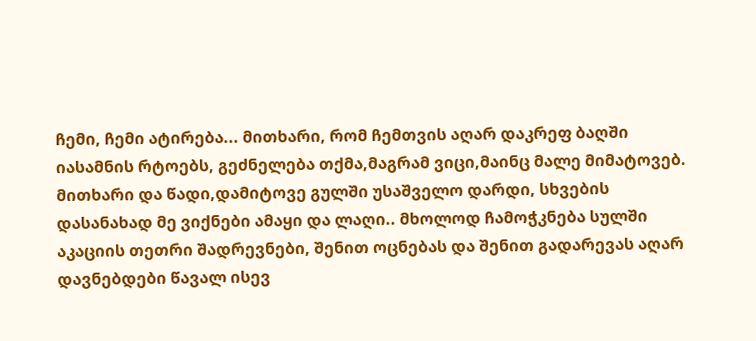ჩემი, ჩემი ატირება... მითხარი, რომ ჩემთვის აღარ დაკრეფ ბაღში იასამნის რტოებს, გეძნელება თქმა,მაგრამ ვიცი,მაინც მალე მიმატოვებ. მითხარი და წადი,დამიტოვე გულში უსაშველო დარდი, სხვების დასანახად მე ვიქნები ამაყი და ლაღი.. მხოლოდ ჩამოჭკნება სულში აკაციის თეთრი შადრევნები, შენით ოცნებას და შენით გადარევას აღარ დავნებდები წავალ ისევ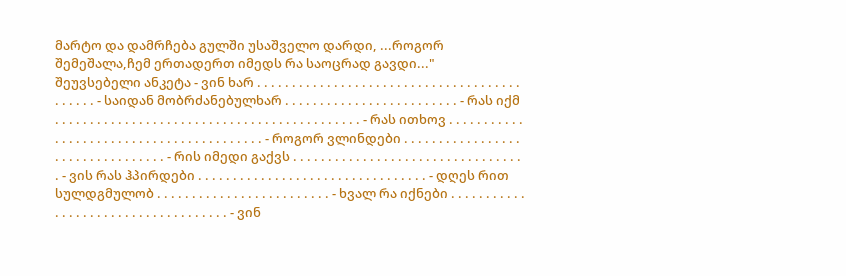მარტო და დამრჩება გულში უსაშველო დარდი, ...როგორ შემეშალა,ჩემ ერთადერთ იმედს რა საოცრად გავდი..."
შეუვსებელი ანკეტა - ვინ ხარ . . . . . . . . . . . . . . . . . . . . . . . . . . . . . . . . . . . . . . . . . . . . - საიდან მობრძანებულხარ . . . . . . . . . . . . . . . . . . . . . . . . . - რას იქმ . . . . . . . . . . . . . . . . . . . . . . . . . . . . . . . . . . . . . . . . . . . . - რას ითხოვ . . . . . . . . . . . . . . . . . . . . . . . . . . . . . . . . . . . . . . . . . - როგორ ვლინდები . . . . . . . . . . . . . . . . . . . . . . . . . . . . . . . . . - რის იმედი გაქვს . . . . . . . . . . . . . . . . . . . . . . . . . . . . . . . . . . - ვის რას ჰპირდები . . . . . . . . . . . . . . . . . . . . . . . . . . . . . . . . . - დღეს რით სულდგმულობ . . . . . . . . . . . . . . . . . . . . . . . . . - ხვალ რა იქნები . . . . . . . . . . . . . . . . . . . . . . . . . . . . . . . . . . . . - ვინ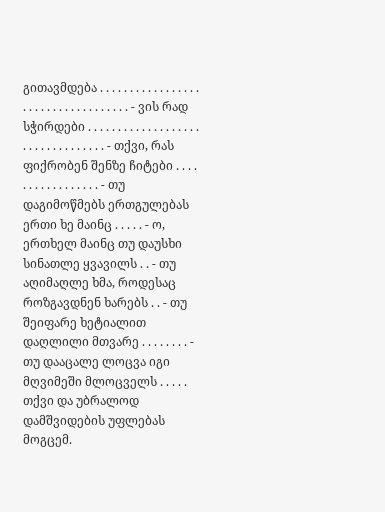გითავმდება . . . . . . . . . . . . . . . . . . . . . . . . . . . . . . . . . . . - ვის რად სჭირდები . . . . . . . . . . . . . . . . . . . . . . . . . . . . . . . . . - თქვი, რას ფიქრობენ შენზე ჩიტები . . . . . . . . . . . . . . . . . - თუ დაგიმოწმებს ერთგულებას ერთი ხე მაინც . . . . . - ო, ერთხელ მაინც თუ დაუსხი სინათლე ყვავილს . . - თუ აღიმაღლე ხმა, როდესაც როზგავდნენ ხარებს . . - თუ შეიფარე ხეტიალით დაღლილი მთვარე . . . . . . . . - თუ დააცალე ლოცვა იგი მღვიმეში მლოცველს . . . . . თქვი და უბრალოდ დამშვიდების უფლებას მოგცემ.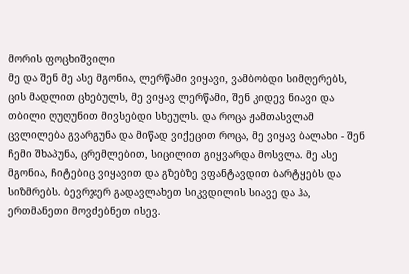მორის ფოცხიშვილი
მე და შენ მე ასე მგონია, ლერწამი ვიყავი, ვამბობდი სიმღერებს, ცის მადლით ცხებულს, მე ვიყავ ლერწამი, შენ კიდევ ნიავი და თბილი ღუღუნით მივსებდი სხეულს. და როცა ჟამთასვლამ ცვლილება გვარგუნა და მიწად ვიქეცით როცა, მე ვიყავ ბალახი - შენ ჩემი შხაპუნა, ცრემლებით, სიცილით გიყვარდა მოსვლა. მე ასე მგონია, ჩიტებიც ვიყავით და გზებზე ვფანტავდით ბარტყებს და სიზმრებს. ბევრჯერ გადავლახეთ სიკვდილის სიავე და ჰა, ერთმანეთი მოვძებნეთ ისევ.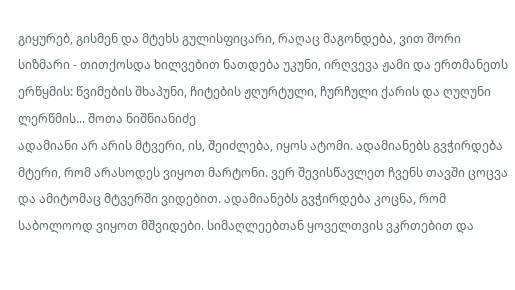გიყურებ, გისმენ და მტეხს გულისფიცარი, რაღაც მაგონდება, ვით შორი სიზმარი - თითქოსდა ხილვებით ნათდება უკუნი, ირღვევა ჟამი და ერთმანეთს ერწყმის: წვიმების შხაპუნი, ჩიტების ჟღურტული, ჩურჩული ქარის და ღუღუნი ლერწმის... შოთა ნიშნიანიძე
ადამიანი არ არის მტვერი, ის, შეიძლება, იყოს ატომი. ადამიანებს გვჭირდება მტერი, რომ არასოდეს ვიყოთ მარტონი. ვერ შევისწავლეთ ჩვენს თავში ცოცვა და ამიტომაც მტვერში ვიდებით. ადამიანებს გვჭირდება კოცნა, რომ საბოლოოდ ვიყოთ მშვიდები. სიმაღლეებთან ყოველთვის ვკრთებით და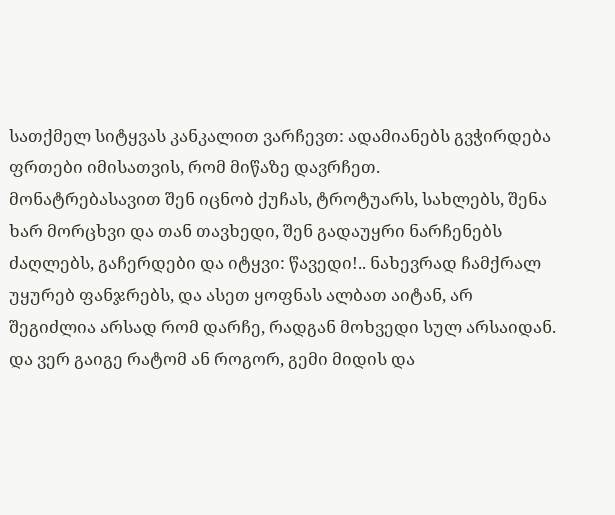სათქმელ სიტყვას კანკალით ვარჩევთ: ადამიანებს გვჭირდება ფრთები იმისათვის, რომ მიწაზე დავრჩეთ.
მონატრებასავით შენ იცნობ ქუჩას, ტროტუარს, სახლებს, შენა ხარ მორცხვი და თან თავხედი, შენ გადაუყრი ნარჩენებს ძაღლებს, გაჩერდები და იტყვი: წავედი!.. ნახევრად ჩამქრალ უყურებ ფანჯრებს, და ასეთ ყოფნას ალბათ აიტან, არ შეგიძლია არსად რომ დარჩე, რადგან მოხვედი სულ არსაიდან. და ვერ გაიგე რატომ ან როგორ, გემი მიდის და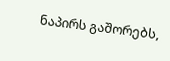ნაპირს გაშორებს,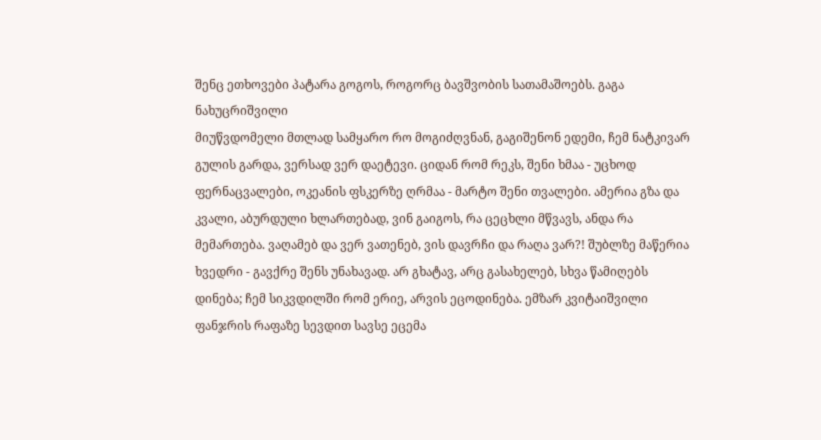შენც ეთხოვები პატარა გოგოს, როგორც ბავშვობის სათამაშოებს. გაგა ნახუცრიშვილი
მიუწვდომელი მთლად სამყარო რო მოგიძღვნან, გაგიშენონ ედემი, ჩემ ნატკივარ გულის გარდა, ვერსად ვერ დაეტევი. ციდან რომ რეკს, შენი ხმაა - უცხოდ ფერნაცვალები, ოკეანის ფსკერზე ღრმაა - მარტო შენი თვალები. ამერია გზა და კვალი, აბურდული ხლართებად, ვინ გაიგოს, რა ცეცხლი მწვავს, ანდა რა მემართება. ვაღამებ და ვერ ვათენებ, ვის დავრჩი და რაღა ვარ?! შუბლზე მაწერია ხვედრი - გავქრე შენს უნახავად. არ გხატავ, არც გასახელებ, სხვა წამიღებს დინება; ჩემ სიკვდილში რომ ერიე, არვის ეცოდინება. ემზარ კვიტაიშვილი
ფანჯრის რაფაზე სევდით სავსე ეცემა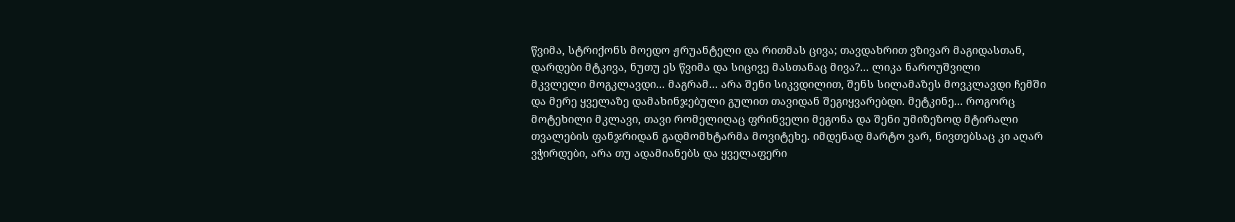წვიმა, სტრიქონს მოედო ჟრუანტელი და რითმას ცივა; თავდახრით ვზივარ მაგიდასთან, დარდები მტკივა, ნუთუ ეს წვიმა და სიცივე მასთანაც მივა?... ლიკა ნაროუშვილი
მკვლელი მოგკლავდი... მაგრამ... არა შენი სიკვდილით, შენს სილამაზეს მოვკლავდი ჩემში და მერე ყველაზე დამახინჯებული გულით თავიდან შეგიყვარებდი. მეტკინე... როგორც მოტეხილი მკლავი, თავი რომელიღაც ფრინველი მეგონა და შენი უმიზეზოდ მტირალი თვალების ფანჯრიდან გადმომხტარმა მოვიტეხე. იმდენად მარტო ვარ, ნივთებსაც კი აღარ ვჭირდები, არა თუ ადამიანებს და ყველაფერი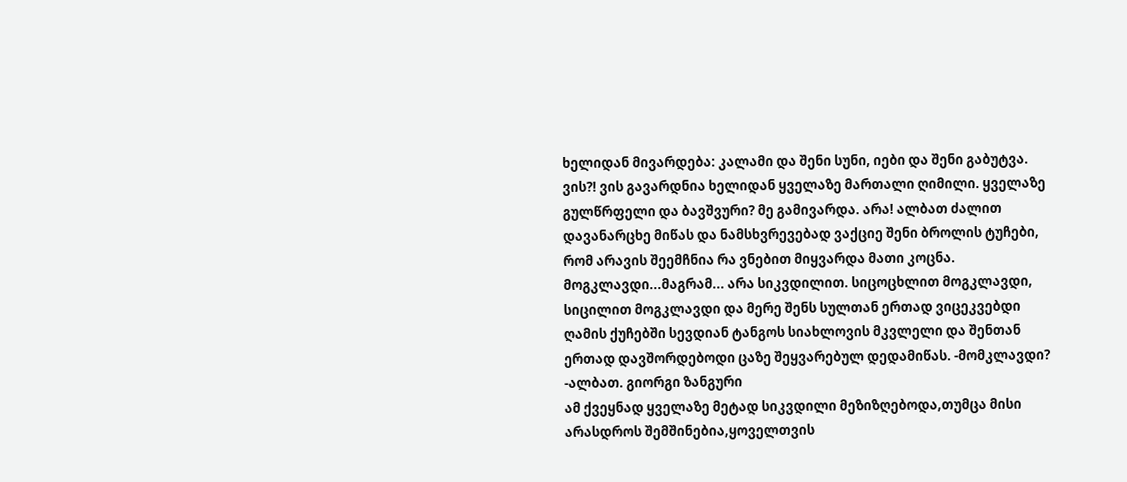ხელიდან მივარდება: კალამი და შენი სუნი, იები და შენი გაბუტვა. ვის?! ვის გავარდნია ხელიდან ყველაზე მართალი ღიმილი. ყველაზე გულწრფელი და ბავშვური? მე გამივარდა. არა! ალბათ ძალით დავანარცხე მიწას და ნამსხვრევებად ვაქციე შენი ბროლის ტუჩები, რომ არავის შეემჩნია რა ვნებით მიყვარდა მათი კოცნა. მოგკლავდი...მაგრამ... არა სიკვდილით. სიცოცხლით მოგკლავდი, სიცილით მოგკლავდი და მერე შენს სულთან ერთად ვიცეკვებდი ღამის ქუჩებში სევდიან ტანგოს სიახლოვის მკვლელი და შენთან ერთად დავშორდებოდი ცაზე შეყვარებულ დედამიწას. -მომკლავდი? -ალბათ. გიორგი ზანგური
ამ ქვეყნად ყველაზე მეტად სიკვდილი მეზიზღებოდა,თუმცა მისი არასდროს შემშინებია,ყოველთვის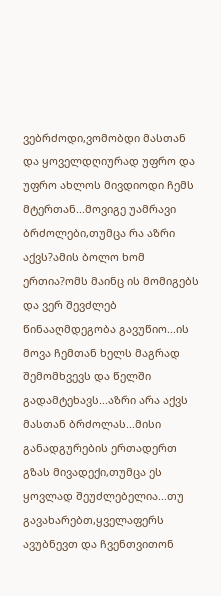ვებრძოდი,ვომობდი მასთან და ყოველდღიურად უფრო და უფრო ახლოს მივდიოდი ჩემს მტერთან...მოვიგე უამრავი ბრძოლები,თუმცა რა აზრი აქვს?ამის ბოლო ხომ ერთია?ომს მაინც ის მომიგებს და ვერ შევძლებ წინააღმდეგობა გავუწიო...ის მოვა ჩემთან ხელს მაგრად შემომხვევს და წელში გადამტეხავს...აზრი არა აქვს მასთან ბრძოლას...მისი განადგურების ერთადერთ გზას მივადექი,თუმცა ეს ყოვლად შეუძლებელია...თუ გავახარებთ,ყველაფერს ავუბნევთ და ჩვენთვითონ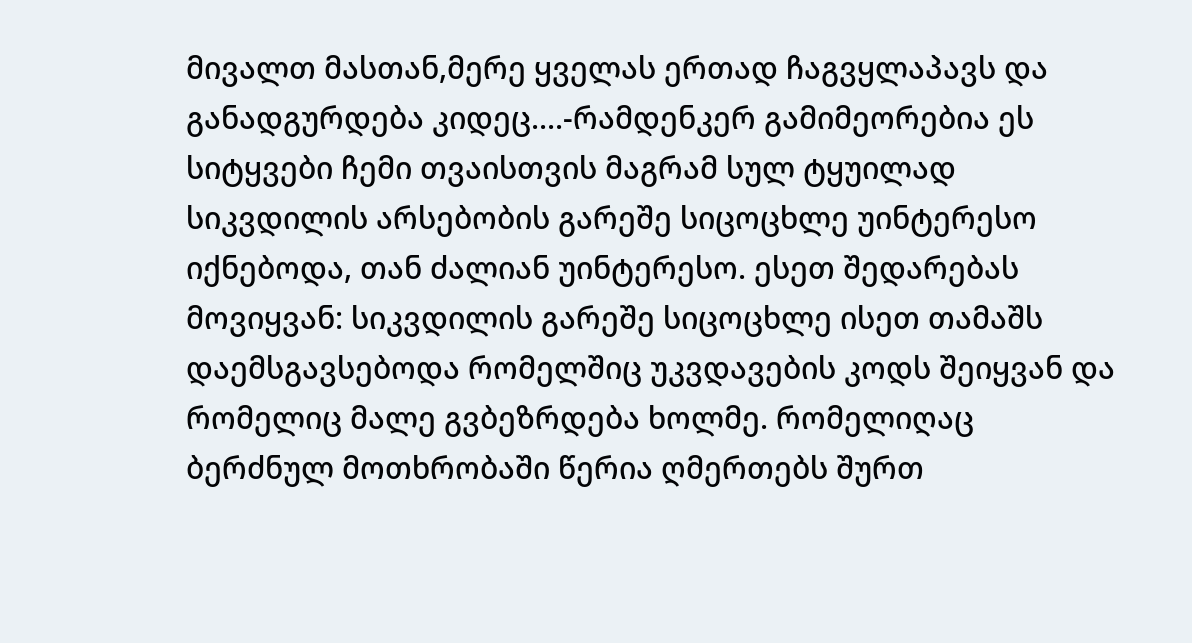მივალთ მასთან,მერე ყველას ერთად ჩაგვყლაპავს და განადგურდება კიდეც....-რამდენკერ გამიმეორებია ეს სიტყვები ჩემი თვაისთვის მაგრამ სულ ტყუილად
სიკვდილის არსებობის გარეშე სიცოცხლე უინტერესო იქნებოდა, თან ძალიან უინტერესო. ესეთ შედარებას მოვიყვან: სიკვდილის გარეშე სიცოცხლე ისეთ თამაშს დაემსგავსებოდა რომელშიც უკვდავების კოდს შეიყვან და რომელიც მალე გვბეზრდება ხოლმე. რომელიღაც ბერძნულ მოთხრობაში წერია ღმერთებს შურთ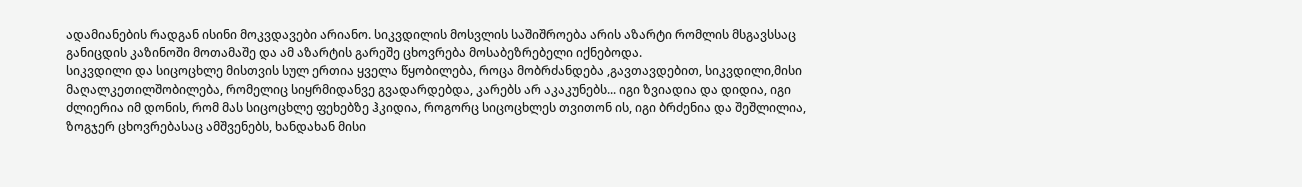ადამიანების რადგან ისინი მოკვდავები არიანო. სიკვდილის მოსვლის საშიშროება არის აზარტი რომლის მსგავსსაც განიცდის კაზინოში მოთამაშე და ამ აზარტის გარეშე ცხოვრება მოსაბეზრებელი იქნებოდა.
სიკვდილი და სიცოცხლე მისთვის სულ ერთია ყველა წყობილება, როცა მობრძანდება ,გავთავდებით, სიკვდილი,მისი მაღალკეთილშობილება, რომელიც სიყრმიდანვე გვადარდებდა, კარებს არ აკაკუნებს... იგი ზვიადია და დიდია, იგი ძლიერია იმ დონის, რომ მას სიცოცხლე ფეხებზე ჰკიდია, როგორც სიცოცხლეს თვითონ ის, იგი ბრძენია და შეშლილია, ზოგჯერ ცხოვრებასაც ამშვენებს, ხანდახან მისი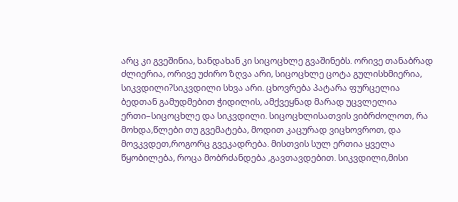არც კი გვეშინია, ხანდახან კი სიცოცხლე გვაშინებს. ორივე თანაბრად ძლიერია, ორივე უძირო ზღვა არი, სიცოცხლე ცოტა გულისხმიერია, სიკვდილი?სიკვდილი სხვა არი. ცხოვრება პატარა ფურცელია ბედთან გამუდმებით ჭიდილის, ამქვეყნად მარად უცვლელია ერთი–სიცოცხლე და სიკვდილი. სიცოცხლისათვის ვიბრძოლოთ, რა მოხდა,წლები თუ გვემატება, მოდით კაცურად ვიცხოვროთ, და მოვკვდეთ,როგორც გვეკადრება. მისთვის სულ ერთია ყველა წყობილება, როცა მობრძანდება ,გავთავდებით. სიკვდილი,მისი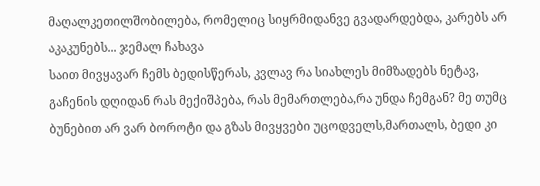მაღალკეთილშობილება, რომელიც სიყრმიდანვე გვადარდებდა, კარებს არ აკაკუნებს... ჯემალ ჩახავა
საით მივყავარ ჩემს ბედისწერას, კვლავ რა სიახლეს მიმზადებს ნეტავ, გაჩენის დღიდან რას მექიშპება, რას მემართლება,რა უნდა ჩემგან? მე თუმც ბუნებით არ ვარ ბოროტი და გზას მივყვები უცოდველს,მართალს, ბედი კი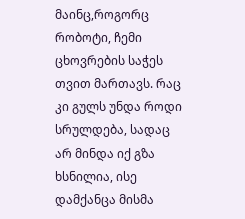მაინც,როგორც რობოტი, ჩემი ცხოვრების საჭეს თვით მართავს. რაც კი გულს უნდა როდი სრულდება, სადაც არ მინდა იქ გზა ხსნილია, ისე დამქანცა მისმა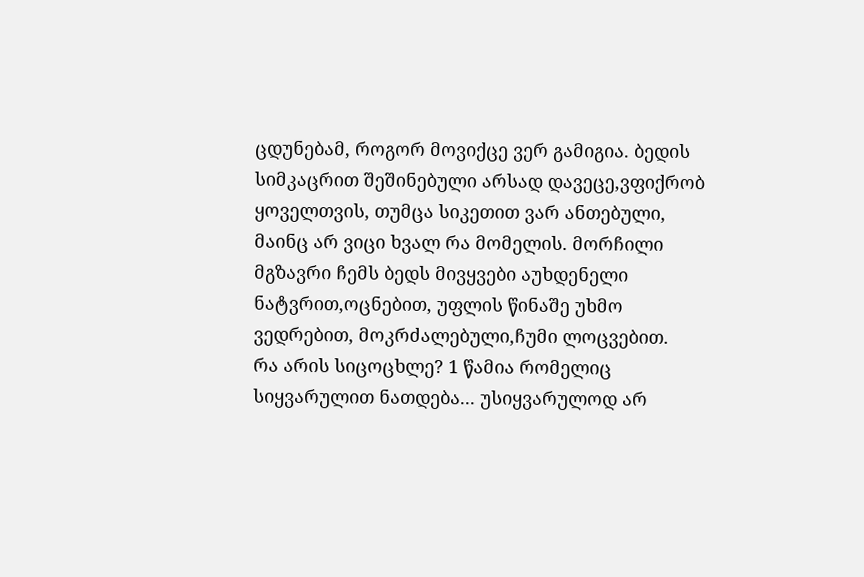ცდუნებამ, როგორ მოვიქცე ვერ გამიგია. ბედის სიმკაცრით შეშინებული არსად დავეცე,ვფიქრობ ყოველთვის, თუმცა სიკეთით ვარ ანთებული, მაინც არ ვიცი ხვალ რა მომელის. მორჩილი მგზავრი ჩემს ბედს მივყვები აუხდენელი ნატვრით,ოცნებით, უფლის წინაშე უხმო ვედრებით, მოკრძალებული,ჩუმი ლოცვებით.
რა არის სიცოცხლე? 1 წამია რომელიც სიყვარულით ნათდება... უსიყვარულოდ არ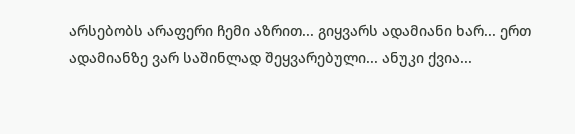არსებობს არაფერი ჩემი აზრით... გიყვარს ადამიანი ხარ... ერთ ადამიანზე ვარ საშინლად შეყვარებული... ანუკი ქვია...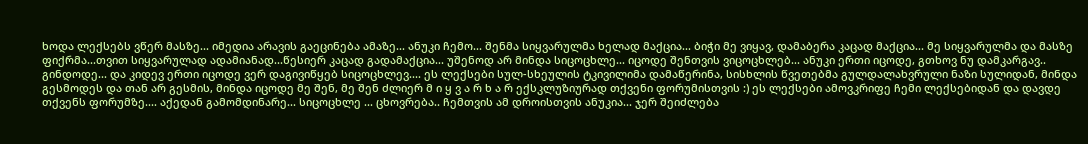ხოდა ლექსებს ვწერ მასზე... იმედია არავის გაეცინება ამაზე... ანუკი ჩემო... შენმა სიყვარულმა ხელად მაქცია... ბიჭი მე ვიყავ, დამაბერა კაცად მაქცია... მე სიყვარულმა და მასზე ფიქრმა...თვით სიყვარულად ადამიანად...წესიერ კაცად გადამაქცია... უშენოდ არ მინდა სიცოცხლე... იცოდე შენთვის ვიცოცხლებ... ანუკი ერთი იცოდე, გთხოვ ნუ დამკარგავ.. გინდოდე... და კიდევ ერთი იცოდე ვერ დაგივიწყებ სიცოცხლევ.... ეს ლექსები სულ-სხეულის ტკივილიმა დამაწერინა, სისხლის წვეთებმა გულდალახვრული ნაზი სულიდან, მინდა გესმოდეს და თან არ გესმის, მინდა იცოდე მე შენ, მე შენ ძლიერ მ ი ყ ვ ა რ ხ ა რ ექსკლუზიურად თქვენი ფორუმისთვის :) ეს ლექსები ამოვკრიფე ჩემი ლექსებიდან და დავდე თქვენს ფორუმზე.... აქედან გამომდინარე... სიცოცხლე ... ცხოვრება.. ჩემთვის ამ დროისთვის ანუკია... ჯერ შეიძლება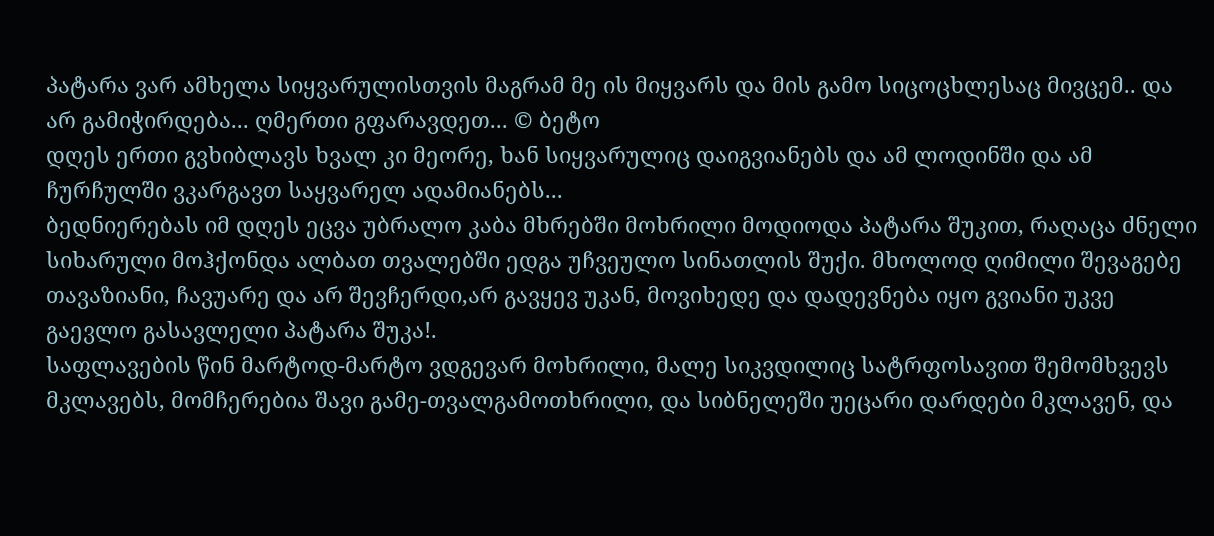პატარა ვარ ამხელა სიყვარულისთვის მაგრამ მე ის მიყვარს და მის გამო სიცოცხლესაც მივცემ.. და არ გამიჭირდება... ღმერთი გფარავდეთ... © ბეტო
დღეს ერთი გვხიბლავს ხვალ კი მეორე, ხან სიყვარულიც დაიგვიანებს და ამ ლოდინში და ამ ჩურჩულში ვკარგავთ საყვარელ ადამიანებს...
ბედნიერებას იმ დღეს ეცვა უბრალო კაბა მხრებში მოხრილი მოდიოდა პატარა შუკით, რაღაცა ძნელი სიხარული მოჰქონდა ალბათ თვალებში ედგა უჩვეულო სინათლის შუქი. მხოლოდ ღიმილი შევაგებე თავაზიანი, ჩავუარე და არ შევჩერდი,არ გავყევ უკან, მოვიხედე და დადევნება იყო გვიანი უკვე გაევლო გასავლელი პატარა შუკა!.
საფლავების წინ მარტოდ-მარტო ვდგევარ მოხრილი, მალე სიკვდილიც სატრფოსავით შემომხვევს მკლავებს, მომჩერებია შავი გამე-თვალგამოთხრილი, და სიბნელეში უეცარი დარდები მკლავენ, და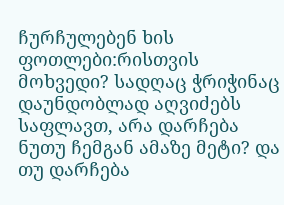ჩურჩულებენ ხის ფოთლები:რისთვის მოხვედი? სადღაც ჭრიჭინაც დაუნდობლად აღვიძებს საფლავთ, არა დარჩება ნუთუ ჩემგან ამაზე მეტი? და თუ დარჩება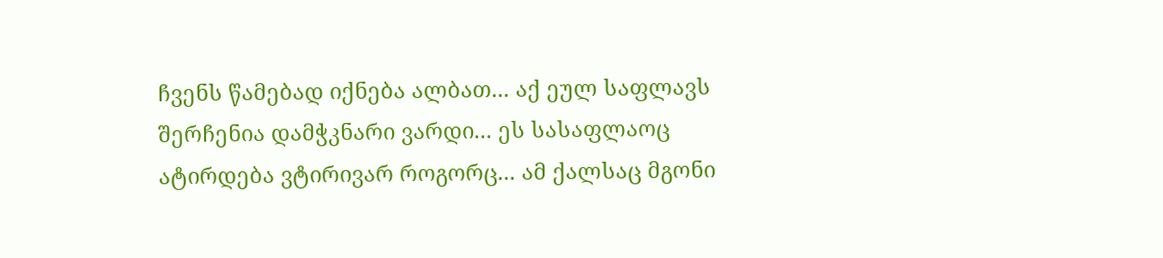ჩვენს წამებად იქნება ალბათ... აქ ეულ საფლავს შერჩენია დამჭკნარი ვარდი... ეს სასაფლაოც ატირდება ვტირივარ როგორც... ამ ქალსაც მგონი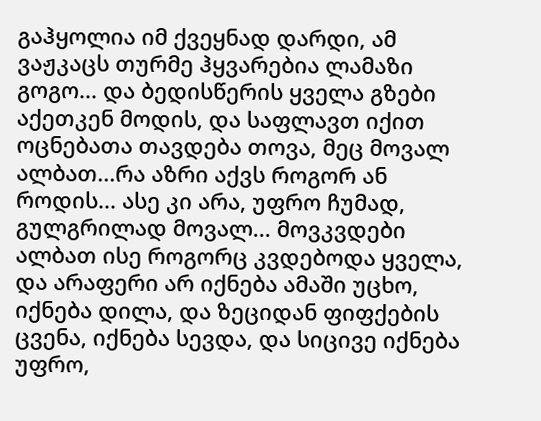გაჰყოლია იმ ქვეყნად დარდი, ამ ვაჟკაცს თურმე ჰყვარებია ლამაზი გოგო... და ბედისწერის ყველა გზები აქეთკენ მოდის, და საფლავთ იქით ოცნებათა თავდება თოვა, მეც მოვალ ალბათ...რა აზრი აქვს როგორ ან როდის... ასე კი არა, უფრო ჩუმად, გულგრილად მოვალ... მოვკვდები ალბათ ისე როგორც კვდებოდა ყველა, და არაფერი არ იქნება ამაში უცხო, იქნება დილა, და ზეციდან ფიფქების ცვენა, იქნება სევდა, და სიცივე იქნება უფრო,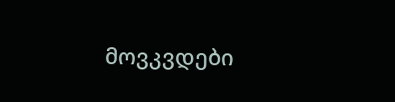მოვკვდები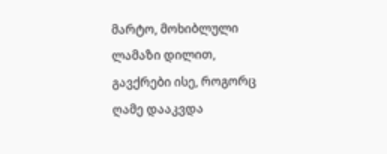მარტო, მოხიბლული ლამაზი დილით, გავქრები ისე, როგორც ღამე დააკვდა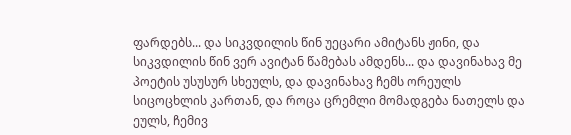ფარდებს... და სიკვდილის წინ უეცარი ამიტანს ჟინი, და სიკვდილის წინ ვერ ავიტან წამებას ამდენს... და დავინახავ მე პოეტის უსუსურ სხეულს, და დავინახავ ჩემს ორეულს სიცოცხლის კართან, და როცა ცრემლი მომადგება ნათელს და ეულს, ჩემივ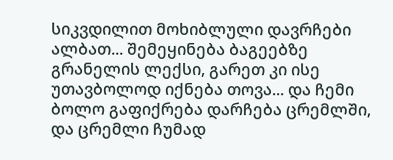სიკვდილით მოხიბლული დავრჩები ალბათ... შემეყინება ბაგეებზე გრანელის ლექსი, გარეთ კი ისე უთავბოლოდ იქნება თოვა... და ჩემი ბოლო გაფიქრება დარჩება ცრემლში, და ცრემლი ჩუმად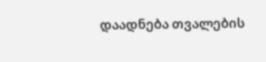დაადნება თვალების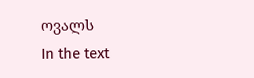ოვალს
In the text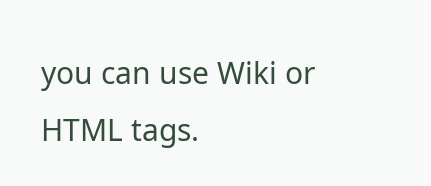you can use Wiki or HTML tags.